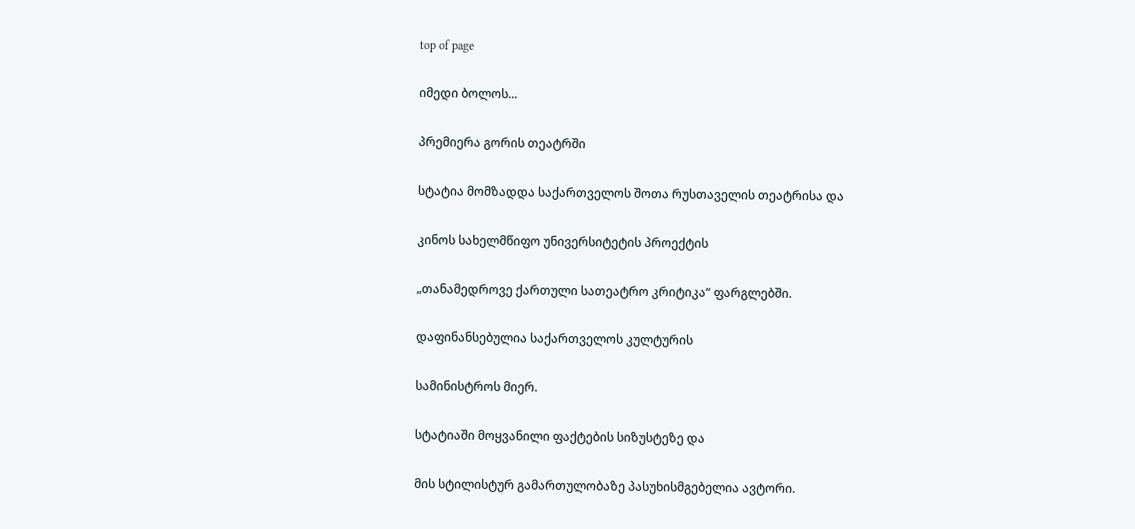top of page

იმედი ბოლოს...

პრემიერა გორის თეატრში

სტატია მომზადდა საქართველოს შოთა რუსთაველის თეატრისა და

კინოს სახელმწიფო უნივერსიტეტის პროექტის

„თანამედროვე ქართული სათეატრო კრიტიკა“ ფარგლებში.

დაფინანსებულია საქართველოს კულტურის

სამინისტროს მიერ.

სტატიაში მოყვანილი ფაქტების სიზუსტეზე და

მის სტილისტურ გამართულობაზე პასუხისმგებელია ავტორი.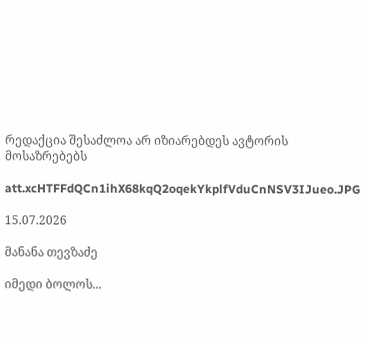რედაქცია შესაძლოა არ იზიარებდეს ავტორის მოსაზრებებს

att.xcHTFFdQCn1ihX68kqQ2oqekYkplfVduCnNSV3IJueo.JPG

15.07.2026

მანანა თევზაძე

იმედი ბოლოს...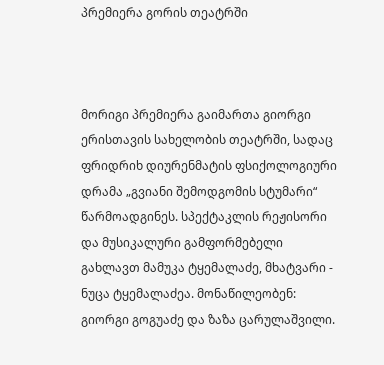პრემიერა გორის თეატრში



მორიგი პრემიერა გაიმართა გიორგი ერისთავის სახელობის თეატრში, სადაც ფრიდრიხ დიურენმატის ფსიქოლოგიური დრამა „გვიანი შემოდგომის სტუმარი“ წარმოადგინეს. სპექტაკლის რეჟისორი და მუსიკალური გამფორმებელი გახლავთ მამუკა ტყემალაძე, მხატვარი - ნუცა ტყემალაძეა. მონაწილეობენ: გიორგი გოგუაძე და ზაზა ცარულაშვილი.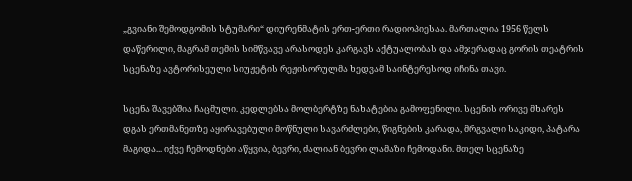„გვიანი შემოდგომის სტუმარი“ დიურენმატის ერთ-ერთი რადიოპიესაა. მართალია 1956 წელს დაწერილი, მაგრამ თემის სიმწვავე არასოდეს კარგავს აქტუალობას და ამჯერადაც გორის თეატრის სცენაზე ავტორისეული სიუჟეტის რეჟისორულმა ხედვამ საინტერესოდ იჩინა თავი.

სცენა შავებშია ჩაცმული. კედლებსა მოლბერტზე ნახატებია გამოფენილი. სცენის ორივე მხარეს დგას ერთმანეთზე აყირავებული მოწნული სავარძლები, წიგნების კარადა, მრგვალი საკიდი, პატარა მაგიდა... იქვე ჩემოდნები აწყვია, ბევრი, ძალიან ბევრი ლამაზი ჩემოდანი. მთელ სცენაზე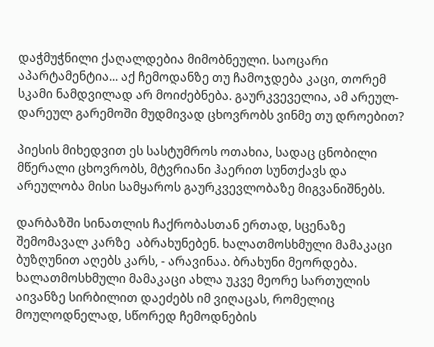დაჭმუჭნილი ქაღალდებია მიმობნეული. საოცარი აპარტამენტია... აქ ჩემოდანზე თუ ჩამოჯდება კაცი, თორემ სკამი ნამდვილად არ მოიძებნება. გაურკვეველია, ამ არეულ-დარეულ გარემოში მუდმივად ცხოვრობს ვინმე თუ დროებით?

პიესის მიხედვით ეს სასტუმროს ოთახია, სადაც ცნობილი მწერალი ცხოვრობს, მტვრიანი ჰაერით სუნთქავს და არეულობა მისი სამყაროს გაურკვევლობაზე მიგვანიშნებს.

დარბაზში სინათლის ჩაქრობასთან ერთად, სცენაზე შემომავალ კარზე  აბრახუნებენ. ხალათმოსხმული მამაკაცი ბუზღუნით აღებს კარს, - არავინაა. ბრახუნი მეორდება. ხალათმოსხმული მამაკაცი ახლა უკვე მეორე სართულის აივანზე სირბილით დაეძებს იმ ვიღაცას, რომელიც მოულოდნელად, სწორედ ჩემოდნების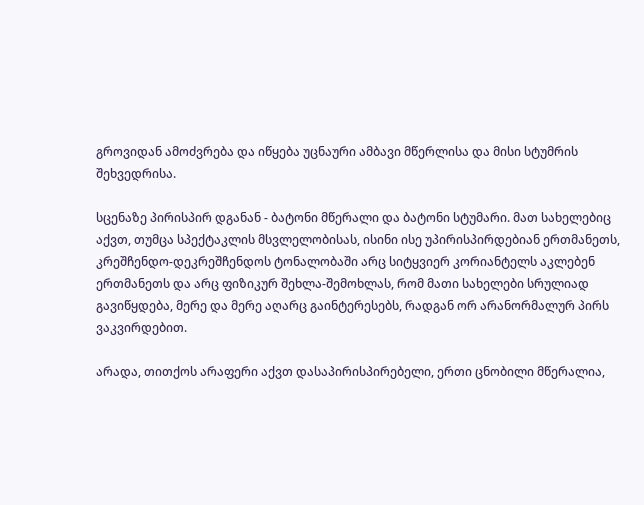გროვიდან ამოძვრება და იწყება უცნაური ამბავი მწერლისა და მისი სტუმრის შეხვედრისა.

სცენაზე პირისპირ დგანან - ბატონი მწერალი და ბატონი სტუმარი. მათ სახელებიც აქვთ, თუმცა სპექტაკლის მსვლელობისას, ისინი ისე უპირისპირდებიან ერთმანეთს, კრეშჩენდო-დეკრეშჩენდოს ტონალობაში არც სიტყვიერ კორიანტელს აკლებენ ერთმანეთს და არც ფიზიკურ შეხლა-შემოხლას, რომ მათი სახელები სრულიად გავიწყდება, მერე და მერე აღარც გაინტერესებს, რადგან ორ არანორმალურ პირს ვაკვირდებით.

არადა, თითქოს არაფერი აქვთ დასაპირისპირებელი, ერთი ცნობილი მწერალია,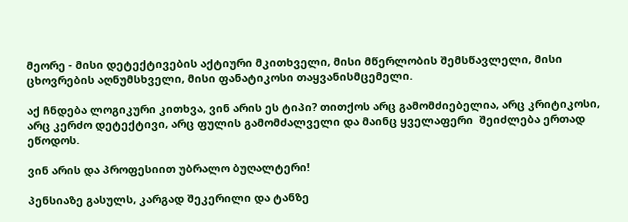მეორე - მისი დეტექტივების აქტიური მკითხველი, მისი მწერლობის შემსწავლელი, მისი ცხოვრების აღნუმსხველი, მისი ფანატიკოსი თაყვანისმცემელი.

აქ ჩნდება ლოგიკური კითხვა, ვინ არის ეს ტიპი? თითქოს არც გამომძიებელია, არც კრიტიკოსი, არც კერძო დეტექტივი, არც ფულის გამომძალველი და მაინც ყველაფერი  შეიძლება ერთად ეწოდოს.

ვინ არის და პროფესიით უბრალო ბუღალტერი!

პენსიაზე გასულს, კარგად შეკერილი და ტანზე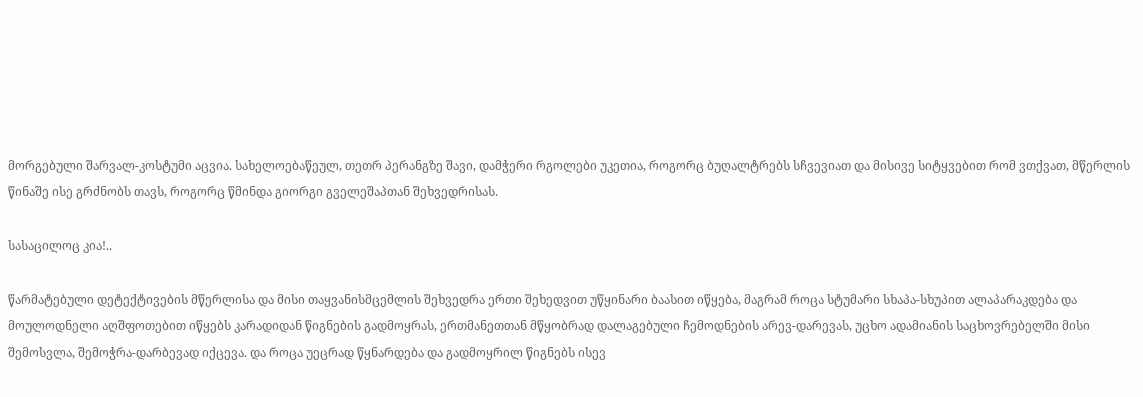მორგებული შარვალ-კოსტუმი აცვია. სახელოებაწეულ, თეთრ პერანგზე შავი, დამჭერი რგოლები უკეთია, როგორც ბუღალტრებს სჩვევიათ და მისივე სიტყვებით რომ ვთქვათ, მწერლის წინაშე ისე გრძნობს თავს, როგორც წმინდა გიორგი გველეშაპთან შეხვედრისას.

სასაცილოც კია!..

წარმატებული დეტექტივების მწერლისა და მისი თაყვანისმცემლის შეხვედრა ერთი შეხედვით უწყინარი ბაასით იწყება, მაგრამ როცა სტუმარი სხაპა-სხუპით ალაპარაკდება და მოულოდნელი აღშფოთებით იწყებს კარადიდან წიგნების გადმოყრას, ერთმანეთთან მწყობრად დალაგებული ჩემოდნების არევ-დარევას, უცხო ადამიანის საცხოვრებელში მისი შემოსვლა, შემოჭრა-დარბევად იქცევა. და როცა უეცრად წყნარდება და გადმოყრილ წიგნებს ისევ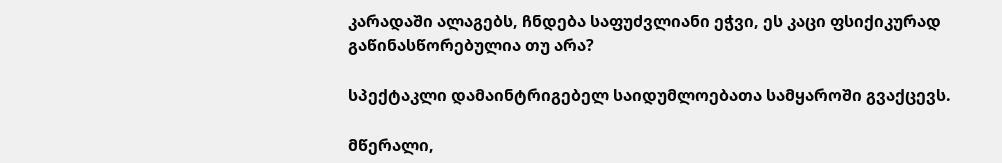კარადაში ალაგებს, ჩნდება საფუძვლიანი ეჭვი, ეს კაცი ფსიქიკურად გაწინასწორებულია თუ არა?

სპექტაკლი დამაინტრიგებელ საიდუმლოებათა სამყაროში გვაქცევს.

მწერალი,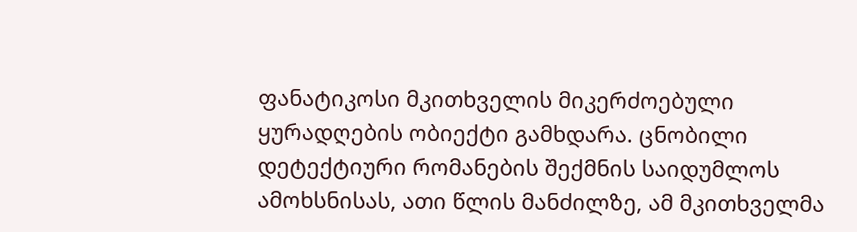ფანატიკოსი მკითხველის მიკერძოებული ყურადღების ობიექტი გამხდარა. ცნობილი დეტექტიური რომანების შექმნის საიდუმლოს ამოხსნისას, ათი წლის მანძილზე, ამ მკითხველმა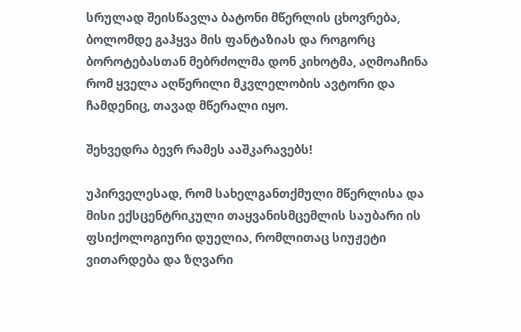სრულად შეისწავლა ბატონი მწერლის ცხოვრება, ბოლომდე გაჰყვა მის ფანტაზიას და როგორც ბოროტებასთან მებრძოლმა დონ კიხოტმა, აღმოაჩინა  რომ ყველა აღწერილი მკვლელობის ავტორი და ჩამდენიც, თავად მწერალი იყო.

შეხვედრა ბევრ რამეს ააშკარავებს!

უპირველესად, რომ სახელგანთქმული მწერლისა და მისი ექსცენტრიკული თაყვანისმცემლის საუბარი ის ფსიქოლოგიური დუელია, რომლითაც სიუჟეტი ვითარდება და ზღვარი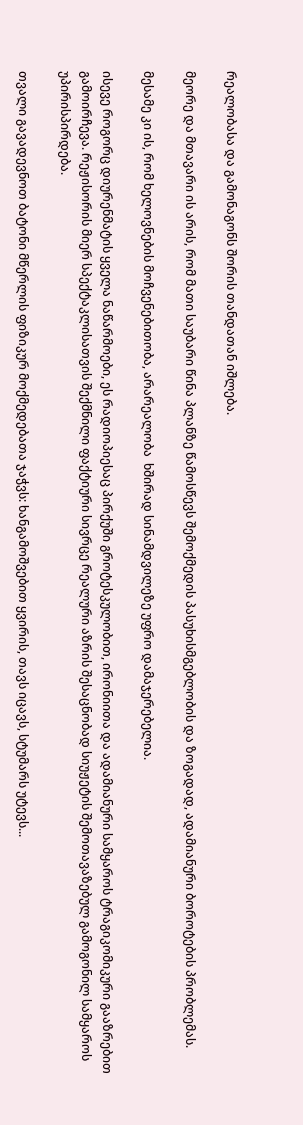რეალობასა და გამონაგონს შორის თანდათან იშლება.

მეორე და მთავარი ის არის, რომ მათი საუბარი წინა პლანზე წამოსწევს შემოქმედის პასუხისმგებლობის და ზოგადად, ადამიანური ბოროტების პრობლემას.

მესამე კი ის, რომ ხელოვნების მოჩვენებითობა, არარეალობა  ხშირად სინამდვილეზე უფრო დამაჯერებელია.

ისევე როგორც დიურენმატის ყველა ნაწარმოები, ეს რადიოპიესაც პირქუში გროტესკულობით, ირონიითა და ადამიანური სამყაროს ტრაგიკომიკური გააზრებით გამოირჩევა. რეჟისორის მიერ სპექტაკლისათვის შექმნილი ფაქტიური სივრცე რეალური აზრის შესაცნობად სიუჟეტის შემოთავაზებულ გამოგონილ სამყაროს  უპირისპირდება.

თვალი გავადევნოთ ბატონი მწერლის ფიზიკურ მოქმედებათა ჯაჭვს: ხანგამოშვებით ყვირის, თავს იცავს, სტუმარს უტევს...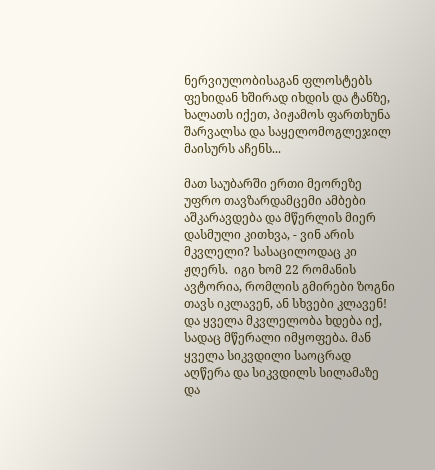ნერვიულობისაგან ფლოსტებს ფეხიდან ხშირად იხდის და ტანზე, ხალათს იქეთ, პიჟამოს ფართხუნა შარვალსა და საყელომოგლეჯილ მაისურს აჩენს...

მათ საუბარში ერთი მეორეზე უფრო თავზარდამცემი ამბები აშკარავდება და მწერლის მიერ დასმული კითხვა, - ვინ არის მკვლელი? სასაცილოდაც კი ჟღერს.  იგი ხომ 22 რომანის ავტორია, რომლის გმირები ზოგნი თავს იკლავენ, ან სხვები კლავენ! და ყველა მკვლელობა ხდება იქ, სადაც მწერალი იმყოფება. მან ყველა სიკვდილი საოცრად აღწერა და სიკვდილს სილამაზე და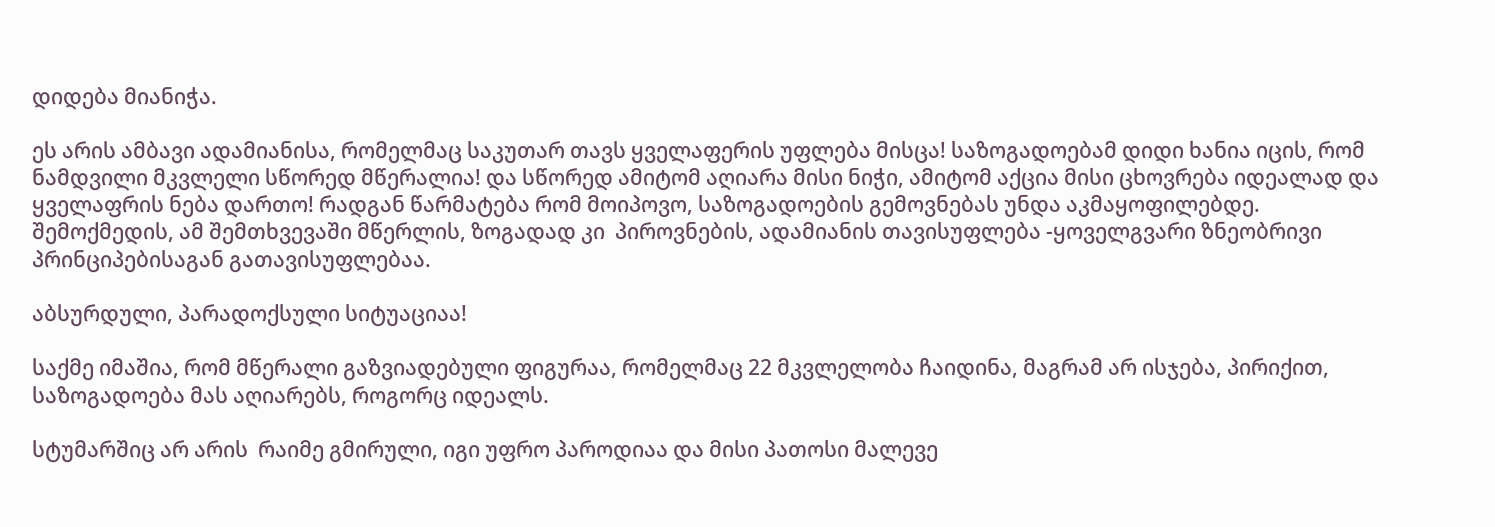დიდება მიანიჭა.

ეს არის ამბავი ადამიანისა, რომელმაც საკუთარ თავს ყველაფერის უფლება მისცა! საზოგადოებამ დიდი ხანია იცის, რომ ნამდვილი მკვლელი სწორედ მწერალია! და სწორედ ამიტომ აღიარა მისი ნიჭი, ამიტომ აქცია მისი ცხოვრება იდეალად და ყველაფრის ნება დართო! რადგან წარმატება რომ მოიპოვო, საზოგადოების გემოვნებას უნდა აკმაყოფილებდე. შემოქმედის, ამ შემთხვევაში მწერლის, ზოგადად კი  პიროვნების, ადამიანის თავისუფლება -ყოველგვარი ზნეობრივი პრინციპებისაგან გათავისუფლებაა.

აბსურდული, პარადოქსული სიტუაციაა!

საქმე იმაშია, რომ მწერალი გაზვიადებული ფიგურაა, რომელმაც 22 მკვლელობა ჩაიდინა, მაგრამ არ ისჯება, პირიქით, საზოგადოება მას აღიარებს, როგორც იდეალს.

სტუმარშიც არ არის  რაიმე გმირული, იგი უფრო პაროდიაა და მისი პათოსი მალევე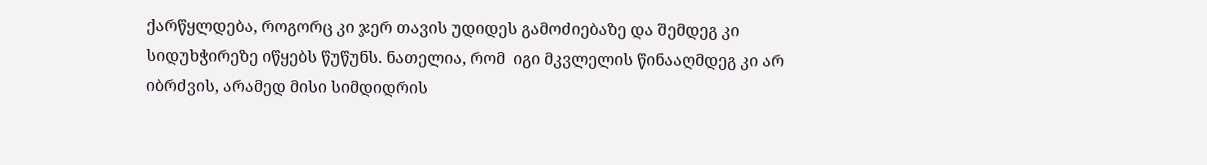ქარწყლდება, როგორც კი ჯერ თავის უდიდეს გამოძიებაზე და შემდეგ კი სიდუხჭირეზე იწყებს წუწუნს. ნათელია, რომ  იგი მკვლელის წინააღმდეგ კი არ იბრძვის, არამედ მისი სიმდიდრის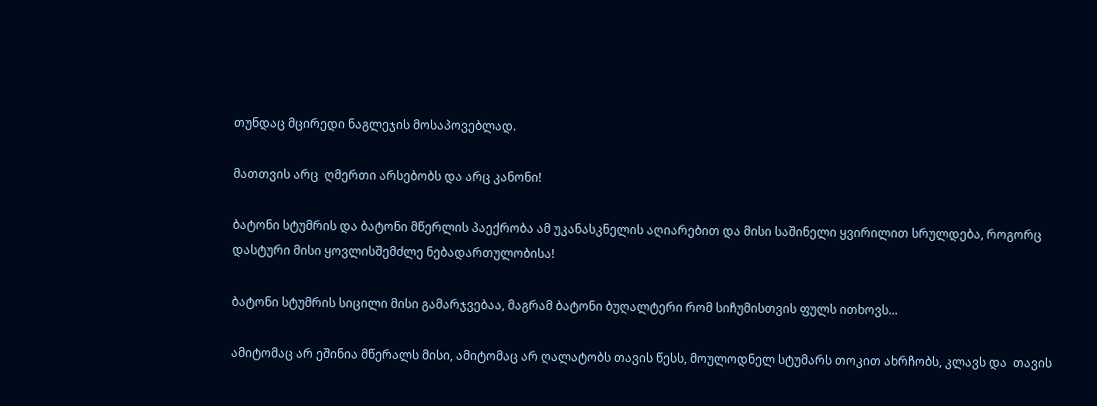თუნდაც მცირედი ნაგლეჯის მოსაპოვებლად.

მათთვის არც  ღმერთი არსებობს და არც კანონი!

ბატონი სტუმრის და ბატონი მწერლის პაექრობა ამ უკანასკნელის აღიარებით და მისი საშინელი ყვირილით სრულდება, როგორც დასტური მისი ყოვლისშემძლე ნებადართულობისა!

ბატონი სტუმრის სიცილი მისი გამარჯვებაა, მაგრამ ბატონი ბუღალტერი რომ სიჩუმისთვის ფულს ითხოვს...

ამიტომაც არ ეშინია მწერალს მისი, ამიტომაც არ ღალატობს თავის წესს, მოულოდნელ სტუმარს თოკით ახრჩობს, კლავს და  თავის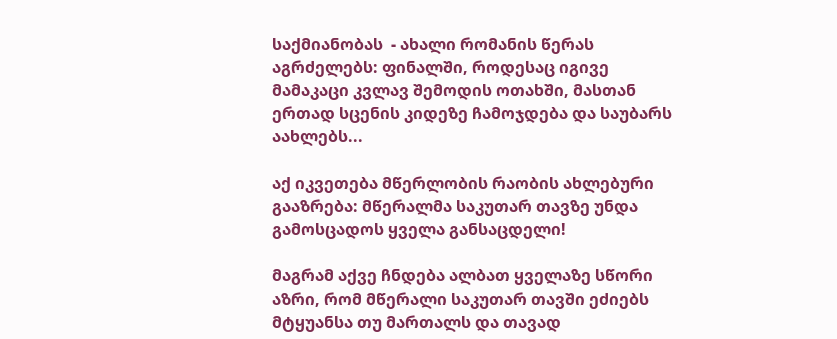საქმიანობას  - ახალი რომანის წერას აგრძელებს: ფინალში, როდესაც იგივე მამაკაცი კვლავ შემოდის ოთახში, მასთან ერთად სცენის კიდეზე ჩამოჯდება და საუბარს აახლებს...

აქ იკვეთება მწერლობის რაობის ახლებური გააზრება: მწერალმა საკუთარ თავზე უნდა გამოსცადოს ყველა განსაცდელი!

მაგრამ აქვე ჩნდება ალბათ ყველაზე სწორი აზრი, რომ მწერალი საკუთარ თავში ეძიებს მტყუანსა თუ მართალს და თავად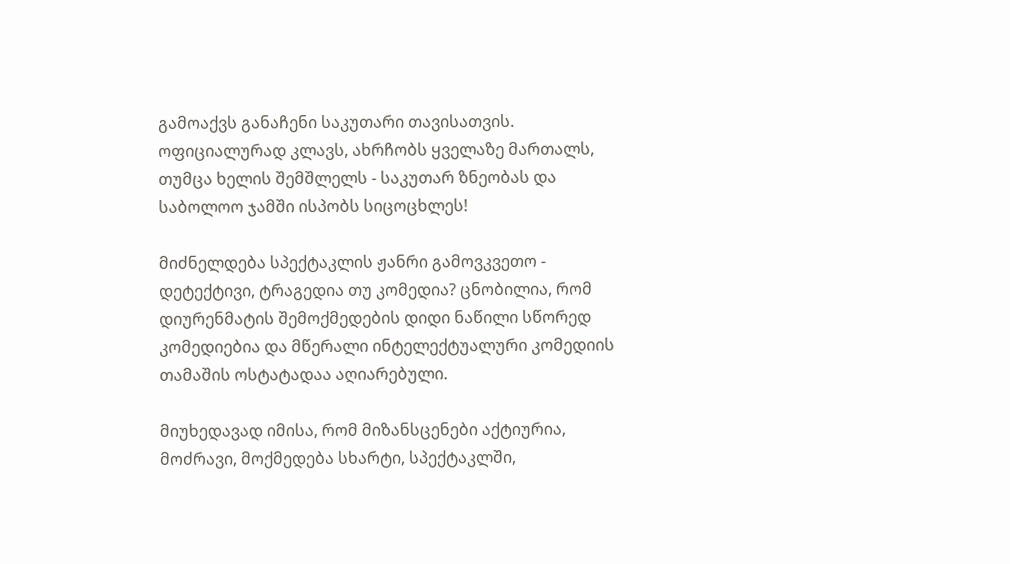გამოაქვს განაჩენი საკუთარი თავისათვის. ოფიციალურად კლავს, ახრჩობს ყველაზე მართალს, თუმცა ხელის შემშლელს - საკუთარ ზნეობას და საბოლოო ჯამში ისპობს სიცოცხლეს!

მიძნელდება სპექტაკლის ჟანრი გამოვკვეთო - დეტექტივი, ტრაგედია თუ კომედია? ცნობილია, რომ დიურენმატის შემოქმედების დიდი ნაწილი სწორედ კომედიებია და მწერალი ინტელექტუალური კომედიის თამაშის ოსტატადაა აღიარებული.

მიუხედავად იმისა, რომ მიზანსცენები აქტიურია, მოძრავი, მოქმედება სხარტი, სპექტაკლში,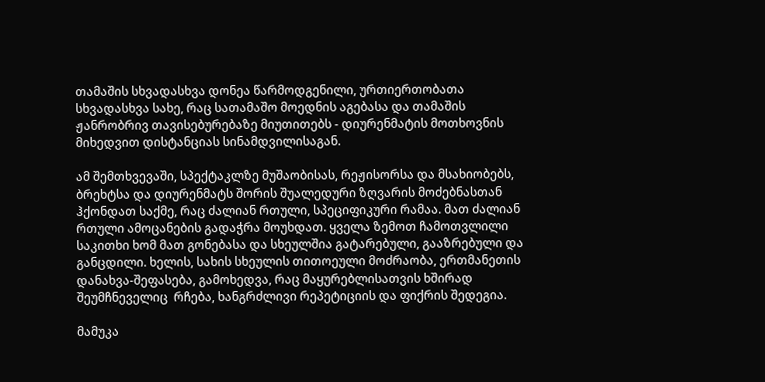თამაშის სხვადასხვა დონეა წარმოდგენილი, ურთიერთობათა სხვადასხვა სახე, რაც სათამაშო მოედნის აგებასა და თამაშის ჟანრობრივ თავისებურებაზე მიუთითებს - დიურენმატის მოთხოვნის  მიხედვით დისტანციას სინამდვილისაგან.

ამ შემთხვევაში, სპექტაკლზე მუშაობისას, რეჟისორსა და მსახიობებს, ბრეხტსა და დიურენმატს შორის შუალედური ზღვარის მოძებნასთან ჰქონდათ საქმე, რაც ძალიან რთული, სპეციფიკური რამაა. მათ ძალიან რთული ამოცანების გადაჭრა მოუხდათ. ყველა ზემოთ ჩამოთვლილი საკითხი ხომ მათ გონებასა და სხეულშია გატარებული, გააზრებული და განცდილი. ხელის, სახის სხეულის თითოეული მოძრაობა, ერთმანეთის დანახვა-შეფასება, გამოხედვა, რაც მაყურებლისათვის ხშირად შეუმჩნეველიც  რჩება, ხანგრძლივი რეპეტიციის და ფიქრის შედეგია.

მამუკა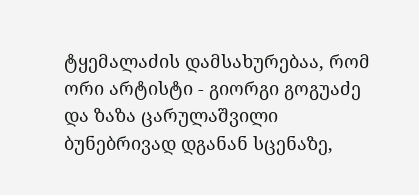ტყემალაძის დამსახურებაა, რომ ორი არტისტი - გიორგი გოგუაძე და ზაზა ცარულაშვილი ბუნებრივად დგანან სცენაზე,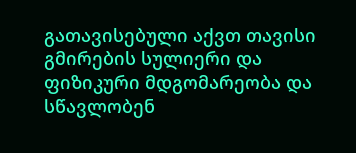გათავისებული აქვთ თავისი გმირების სულიერი და ფიზიკური მდგომარეობა და სწავლობენ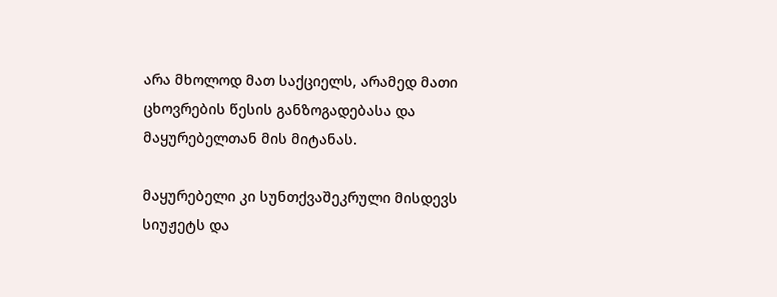არა მხოლოდ მათ საქციელს, არამედ მათი ცხოვრების წესის განზოგადებასა და მაყურებელთან მის მიტანას.

მაყურებელი კი სუნთქვაშეკრული მისდევს სიუჟეტს და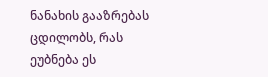ნანახის გააზრებას ცდილობს, რას ეუბნება ეს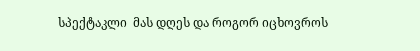სპექტაკლი  მას დღეს და როგორ იცხოვროს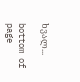ხვალ...

bottom of page